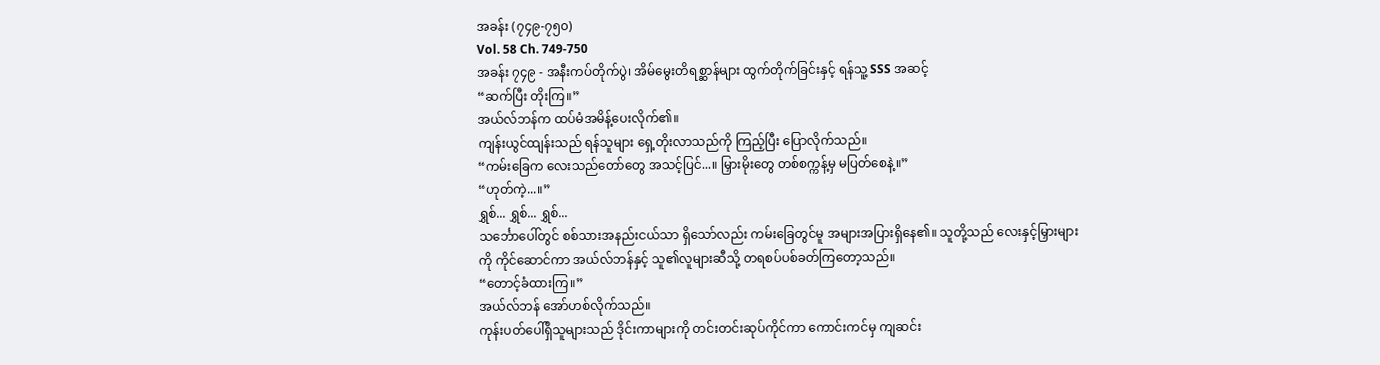အခန်း (၇၄၉-၇၅၀)
Vol. 58 Ch. 749-750
အခန်း ၇၄၉ - အနီးကပ်တိုက်ပွဲ၊ အိမ်မွေးတိရစ္ဆာန်များ ထွက်တိုက်ခြင်းနှင့် ရန်သူ့ SSS အဆင့်
“ဆက်ပြီး တိုးကြ။”
အယ်လ်ဘန်က ထပ်မံအမိန့်ပေးလိုက်၏။
ကျန်းယွင်ထျန်းသည် ရန်သူများ ရှေ့တိုးလာသည်ကို ကြည့်ပြီး ပြောလိုက်သည်။
“ကမ်းခြေက လေးသည်တော်တွေ အသင့်ပြင်...။ မြှားမိုးတွေ တစ်စက္ကန့်မှ မပြတ်စေနဲ့။”
“ဟုတ်ကဲ့...။”
ရွှစ်... ရွှစ်... ရွှစ်...
သင်္ဘောပေါ်တွင် စစ်သားအနည်းငယ်သာ ရှိသော်လည်း ကမ်းခြေတွင်မူ အများအပြားရှိနေ၏။ သူတို့သည် လေးနှင့်မြှားများကို ကိုင်ဆောင်ကာ အယ်လ်ဘန်နှင့် သူ၏လူများဆီသို့ တရစပ်ပစ်ခတ်ကြတော့သည်။
“တောင့်ခံထားကြ။”
အယ်လ်ဘန် အော်ဟစ်လိုက်သည်။
ကုန်းပတ်ပေါ်ရှိသူများသည် ဒိုင်းကာများကို တင်းတင်းဆုပ်ကိုင်ကာ ကောင်းကင်မှ ကျဆင်း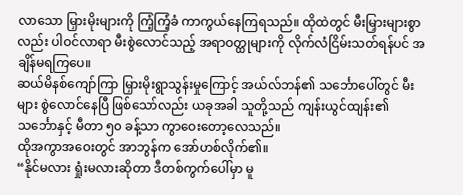လာသော မြှားမိုးများကို ကြံ့ကြံ့ခံ ကာကွယ်နေကြရသည်။ ထိုထဲတွင် မီးမြှားများစွာလည်း ပါဝင်လာရာ မီးစွဲလောင်သည့် အရာဝတ္ထုများကို လိုက်လံငြိမ်းသတ်ရန်ပင် အချိန်မရကြပေ။
ဆယ်မိနစ်ကျော်ကြာ မြှားမိုးရွာသွန်းမှုကြောင့် အယ်လ်ဘန်၏ သင်္ဘောပေါ်တွင် မီးများ စွဲလောင်နေပြီ ဖြစ်သော်လည်း ယခုအခါ သူတို့သည် ကျန်းယွင်ထျန်း၏ သင်္ဘောနှင့် မီတာ ၅၀ ခန့်သာ ကွာဝေးတော့လေသည်။
ထိုအကွာအဝေးတွင် အာဘွန်က အော်ဟစ်လိုက်၏။
“နိုင်မလား ရှုံးမလားဆိုတာ ဒီတစ်ကွက်ပေါ်မှာ မူ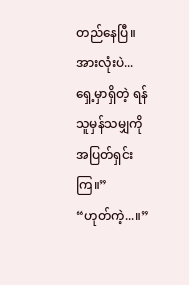တည်နေပြီ။ အားလုံးပဲ... ရှေ့မှာရှိတဲ့ ရန်သူမှန်သမျှကို အပြတ်ရှင်းကြ။”
“ဟုတ်ကဲ့...။”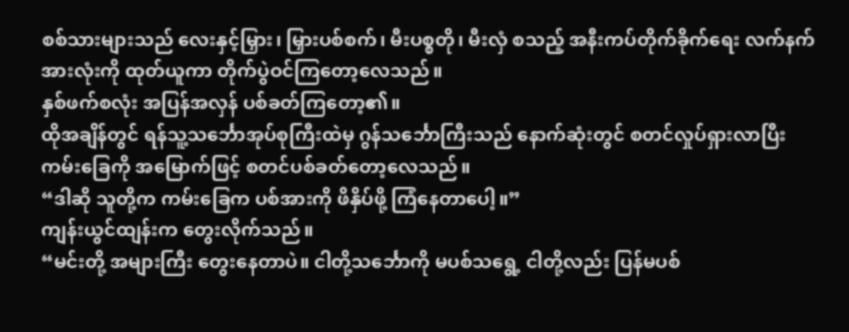စစ်သားများသည် လေးနှင့်မြှား၊ မြှားပစ်စက်၊ မီးပစ္စတို၊ မီးလှံ စသည့် အနီးကပ်တိုက်ခိုက်ရေး လက်နက်အားလုံးကို ထုတ်ယူကာ တိုက်ပွဲဝင်ကြတော့လေသည်။
နှစ်ဖက်စလုံး အပြန်အလှန် ပစ်ခတ်ကြတော့၏။
ထိုအချိန်တွင် ရန်သူ့သင်္ဘောအုပ်စုကြီးထဲမှ ဂွန်သင်္ဘောကြီးသည် နောက်ဆုံးတွင် စတင်လှုပ်ရှားလာပြီး ကမ်းခြေကို အမြောက်ဖြင့် စတင်ပစ်ခတ်တော့လေသည်။
“ဒါဆို သူတို့က ကမ်းခြေက ပစ်အားကို ဖိနှိပ်ဖို့ ကြံနေတာပေါ့။”
ကျန်းယွင်ထျန်းက တွေးလိုက်သည်။
“မင်းတို့ အများကြီး တွေးနေတာပဲ။ ငါတို့သင်္ဘောကို မပစ်သရွေ့ ငါတို့လည်း ပြန်မပစ်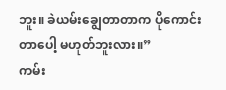ဘူး။ ခဲယမ်းချွေတာတာက ပိုကောင်းတာပေါ့ မဟုတ်ဘူးလား။”
ကမ်း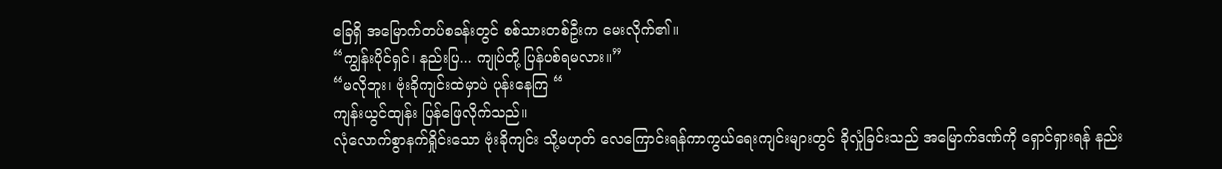ခြေရှိ အမြောက်တပ်စခန်းတွင် စစ်သားတစ်ဦးက မေးလိုက်၏။
“ကျွန်းပိုင်ရှင်၊ နည်းပြ... ကျုပ်တို့ ပြန်ပစ်ရမလား။”
“မလိုဘူး၊ ဗုံးခိုကျင်းထဲမှာပဲ ပုန်းနေကြ “
ကျန်းယွင်ထျန်း ပြန်ဖြေလိုက်သည်။
လုံလောက်စွာနက်ရှိုင်းသော ဗုံးခိုကျင်း သို့မဟုတ် လေကြောင်းရန်ကာကွယ်ရေးကျင်းများတွင် ခိုလှုံခြင်းသည် အမြောက်ဒဏ်ကို ရှောင်ရှားရန် နည်း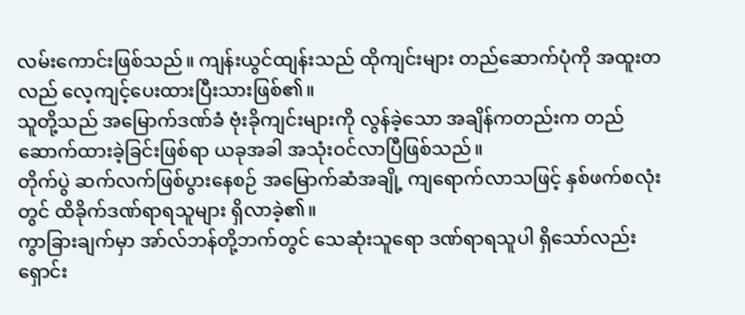လမ်းကောင်းဖြစ်သည်။ ကျန်းယွင်ထျန်းသည် ထိုကျင်းများ တည်ဆောက်ပုံကို အထူးတလည် လေ့ကျင့်ပေးထားပြီးသားဖြစ်၏။
သူတို့သည် အမြောက်ဒဏ်ခံ ဗုံးခိုကျင်းများကို လွန်ခဲ့သော အချိန်ကတည်းက တည်ဆောက်ထားခဲ့ခြင်းဖြစ်ရာ ယခုအခါ အသုံးဝင်လာပြီဖြစ်သည်။
တိုက်ပွဲ ဆက်လက်ဖြစ်ပွားနေစဉ် အမြောက်ဆံအချို့ ကျရောက်လာသဖြင့် နှစ်ဖက်စလုံးတွင် ထိခိုက်ဒဏ်ရာရသူများ ရှိလာခဲ့၏။
ကွာခြားချက်မှာ အာ်လ်ဘန်တို့ဘက်တွင် သေဆုံးသူရော ဒဏ်ရာရသူပါ ရှိသော်လည်း ရှောင်း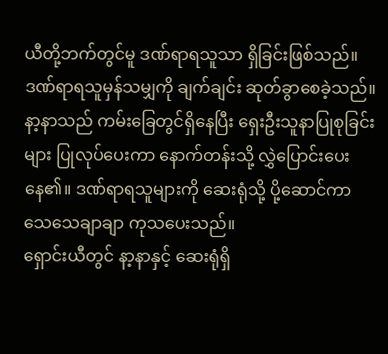ယီတို့ဘက်တွင်မူ ဒဏ်ရာရသူသာ ရှိခြင်းဖြစ်သည်။
ဒဏ်ရာရသူမှန်သမျှကို ချက်ချင်း ဆုတ်ခွာစေခဲ့သည်။ နာ့နာသည် ကမ်းခြေတွင်ရှိနေပြီး ရှေးဦးသူနာပြုစုခြင်းများ ပြုလုပ်ပေးကာ နောက်တန်းသို့ လွှဲပြောင်းပေးနေ၏။ ဒဏ်ရာရသူများကို ဆေးရုံသို့ ပို့ဆောင်ကာ သေသေချာချာ ကုသပေးသည်။
ရှောင်းယီတွင် နာ့နာနှင့် ဆေးရုံရှိ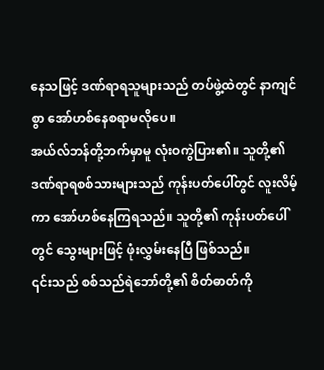နေသဖြင့် ဒဏ်ရာရသူများသည် တပ်ဖွဲ့ထဲတွင် နာကျင်စွာ အော်ဟစ်နေစရာမလိုပေ။
အယ်လ်ဘန်တို့ဘက်မှာမူ လုံးဝကွဲပြား၏။ သူတို့၏ ဒဏ်ရာရစစ်သားများသည် ကုန်းပတ်ပေါ်တွင် လူးလိမ့်ကာ အော်ဟစ်နေကြရသည်။ သူတို့၏ ကုန်းပတ်ပေါ်တွင် သွေးများဖြင့် ဖုံးလွှမ်းနေပြီ ဖြစ်သည်။
၎င်းသည် စစ်သည်ရဲဘော်တို့၏ စိတ်ဓာတ်ကို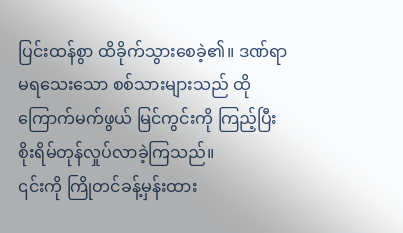ပြင်းထန်စွာ ထိခိုက်သွားစေခဲ့၏။ ဒဏ်ရာမရသေးသော စစ်သားများသည် ထိုကြောက်မက်ဖွယ် မြင်ကွင်းကို ကြည့်ပြီး စိုးရိမ်တုန်လှုပ်လာခဲ့ကြသည်။
၎င်းကို ကြိုတင်ခန့်မှန်းထား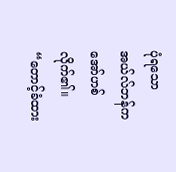ပုံရသော အယ်လ်ဘန်က အော်ဟစ်လိုက်၏။
“တောင့်ခံထား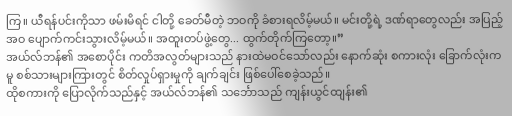ကြ။ ယီရန်ပင်းကိုသာ ဖမ်းမိရင် ငါတို့ ခေတ်မီတဲ့ ဘဝကို ခံစားရလိမ့်မယ်။ မင်းတို့ရဲ့ ဒဏ်ရာတွေလည်း အပြည့်အဝ ပျောက်ကင်းသွားလိမ့်မယ်။ အထူးတပ်ဖွဲ့တွေ... ထွက်တိုက်ကြတော့။”
အယ်လ်ဘန်၏ အစောပိုင်း ကတိအလွတ်များသည် နားထဲမဝင်သော်လည်း နောက်ဆုံး စကားလုံး ခြောက်လုံးကမူ စစ်သားများကြားတွင် စိတ်လှုပ်ရှားမှုကို ချက်ချင်း ဖြစ်ပေါ်စေခဲ့သည်။
ထိုစကားကို ပြောလိုက်သည်နှင့် အယ်လ်ဘန်၏ သင်္ဘောသည် ကျန်းယွင်ထျန်း၏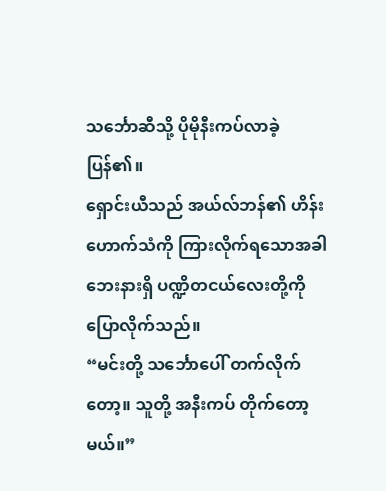သင်္ဘောဆီသို့ ပိုမိုနီးကပ်လာခဲ့ပြန်၏။
ရှောင်းယီသည် အယ်လ်ဘန်၏ ဟိန်းဟောက်သံကို ကြားလိုက်ရသောအခါ ဘေးနားရှိ ပဏ္ဍိတငယ်လေးတို့ကို ပြောလိုက်သည်။
“မင်းတို့ သင်္ဘောပေါ် တက်လိုက်တော့။ သူတို့ အနီးကပ် တိုက်တော့မယ်။”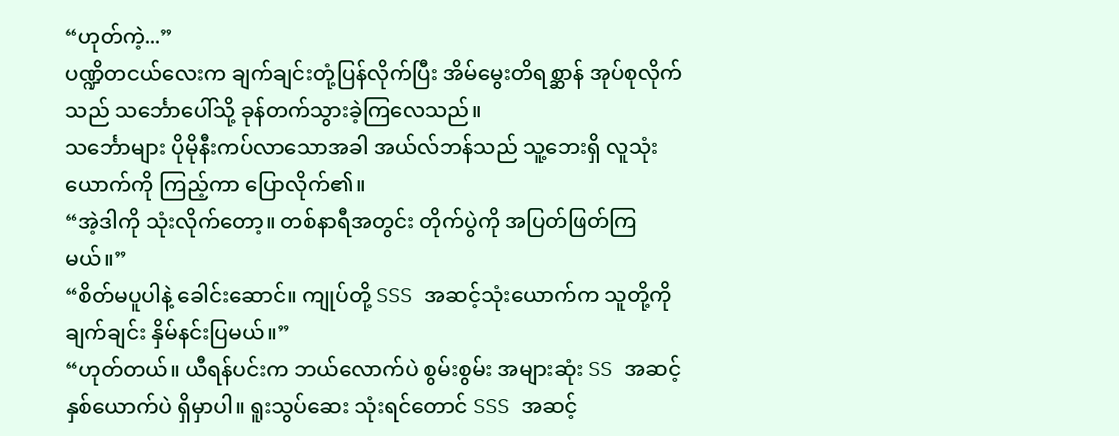“ဟုတ်ကဲ့...”
ပဏ္ဍိတငယ်လေးက ချက်ချင်းတုံ့ပြန်လိုက်ပြီး အိမ်မွေးတိရစ္ဆာန် အုပ်စုလိုက်သည် သင်္ဘောပေါ်သို့ ခုန်တက်သွားခဲ့ကြလေသည်။
သင်္ဘောများ ပိုမိုနီးကပ်လာသောအခါ အယ်လ်ဘန်သည် သူ့ဘေးရှိ လူသုံးယောက်ကို ကြည့်ကာ ပြောလိုက်၏။
“အဲ့ဒါကို သုံးလိုက်တော့။ တစ်နာရီအတွင်း တိုက်ပွဲကို အပြတ်ဖြတ်ကြမယ်။”
“စိတ်မပူပါနဲ့ ခေါင်းဆောင်။ ကျုပ်တို့ SSS အဆင့်သုံးယောက်က သူတို့ကို ချက်ချင်း နှိမ်နင်းပြမယ်။”
“ဟုတ်တယ်။ ယီရန်ပင်းက ဘယ်လောက်ပဲ စွမ်းစွမ်း အများဆုံး SS အဆင့်နှစ်ယောက်ပဲ ရှိမှာပါ။ ရူးသွပ်ဆေး သုံးရင်တောင် SSS အဆင့်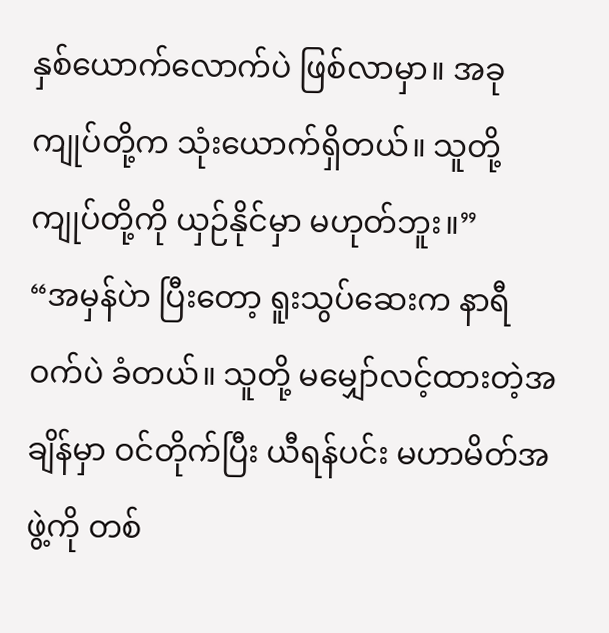နှစ်ယောက်လောက်ပဲ ဖြစ်လာမှာ။ အခု ကျုပ်တို့က သုံးယောက်ရှိတယ်။ သူတို့ ကျုပ်တို့ကို ယှဉ်နိုင်မှာ မဟုတ်ဘူး။”
“အမှန်ပဲာ ပြီးတော့ ရူးသွပ်ဆေးက နာရီဝက်ပဲ ခံတယ်။ သူတို့ မမျှော်လင့်ထားတဲ့အချိန်မှာ ဝင်တိုက်ပြီး ယီရန်ပင်း မဟာမိတ်အဖွဲ့ကို တစ်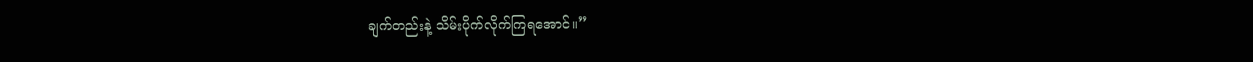ချက်တည်းနဲ့ သိမ်းပိုက်လိုက်ကြရအောင်။”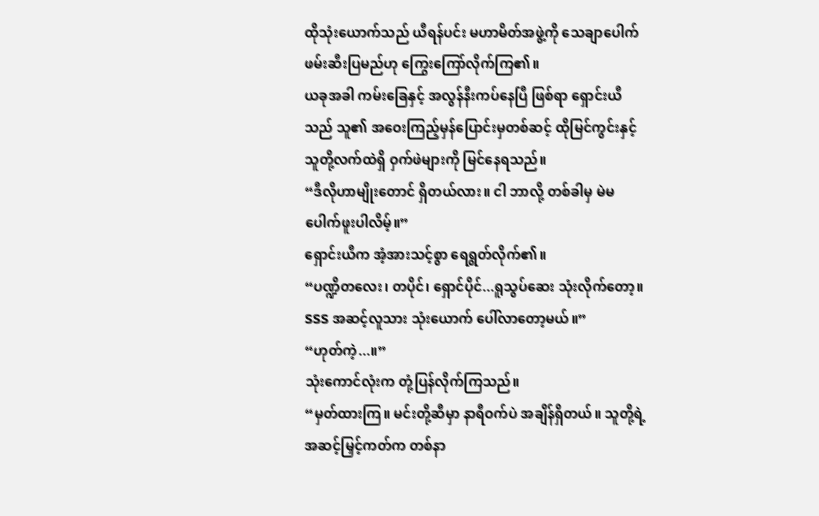ထိုသုံးယောက်သည် ယီရန်ပင်း မဟာမိတ်အဖွဲ့ကို သေချာပေါက် ဖမ်းဆီးပြမည်ဟု ကြွေးကြော်လိုက်ကြ၏။
ယခုအခါ ကမ်းခြေနှင့် အလွန်နီးကပ်နေပြီ ဖြစ်ရာ ရှောင်းယီသည် သူ၏ အဝေးကြည့်မှန်ပြောင်းမှတစ်ဆင့် ထိုမြင်ကွင်းနှင့် သူတို့လက်ထဲရှိ ဝှက်ဖဲများကို မြင်နေရသည်။
“ဒီလိုဟာမျိုးတောင် ရှိတယ်လား။ ငါ ဘာလို့ တစ်ခါမှ မဲမပေါက်ဖူးပါလိမ့်။”
ရှောင်းယီက အံ့အားသင့်စွာ ရေရွတ်လိုက်၏။
“ပဏ္ဍိတလေး၊ တပိုင်၊ ရှောင်ပိုင်...ရူသွပ်ဆေး သုံးလိုက်တော့။ SSS အဆင့်လူသား သုံးယောက် ပေါ်လာတော့မယ်။”
“ဟုတ်ကဲ့...။”
သုံးကောင်လုံးက တုံ့ပြန်လိုက်ကြသည်။
“မှတ်ထားကြ။ မင်းတို့ဆီမှာ နာရီဝက်ပဲ အချိန်ရှိတယ်။ သူတို့ရဲ့ အဆင့်မြှင့်ကတ်က တစ်နာ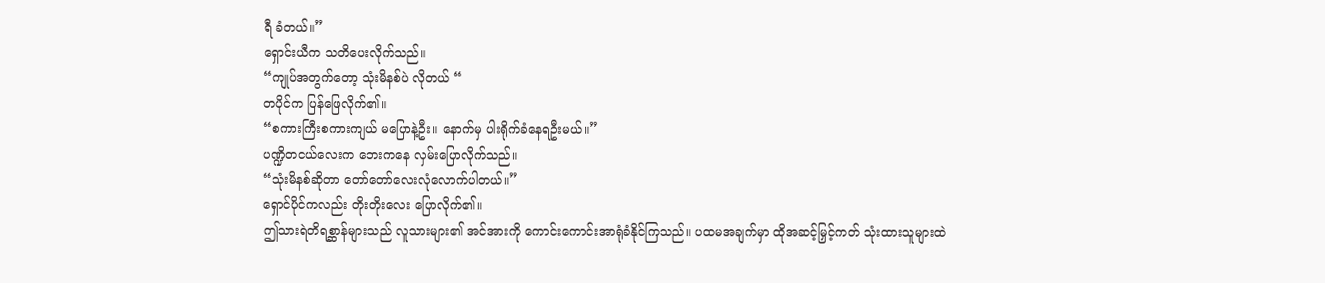ရီ ခံတယ်။”
ရှောင်းယီက သတိပေးလိုက်သည်။
“ကျုပ်အတွက်တော့ သုံးမိနစ်ပဲ လိုတယ် “
တပိုင်က ပြန်ဖြေလိုက်၏။
“စကားကြီးစကားကျယ် မပြောနဲ့ဦး။ နောက်မှ ပါးရိုက်ခံနေရဦးမယ်။”
ပဏ္ဍိတငယ်လေးက ဘေးကနေ လှမ်းပြောလိုက်သည်။
“သုံးမိနစ်ဆိုတာ တော်တော်လေးလုံလောက်ပါတယ်။”
ရှောင်ပိုင်ကလည်း တိုးတိုးလေး ပြောလိုက်၏။
ဤသားရဲတိရစ္ဆာန်များသည် လူသားများ၏ အင်အားကို ကောင်းကောင်းအာရုံခံနိုင်ကြသည်။ ပထမအချက်မှာ ထိုအဆင့်မြှင့်ကတ် သုံးထားသူများထဲ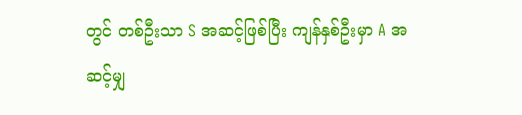တွင် တစ်ဦးသာ S အဆင့်ဖြစ်ပြီး ကျန်နှစ်ဦးမှာ A အဆင့်မျှ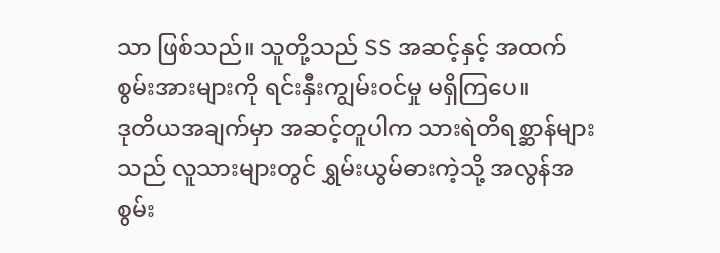သာ ဖြစ်သည်။ သူတို့သည် SS အဆင့်နှင့် အထက် စွမ်းအားများကို ရင်းနှီးကျွမ်းဝင်မှု မရှိကြပေ။
ဒုတိယအချက်မှာ အဆင့်တူပါက သားရဲတိရစ္ဆာန်များသည် လူသားများတွင် ရွှမ်းယွမ်ဓားကဲ့သို့ အလွန်အစွမ်း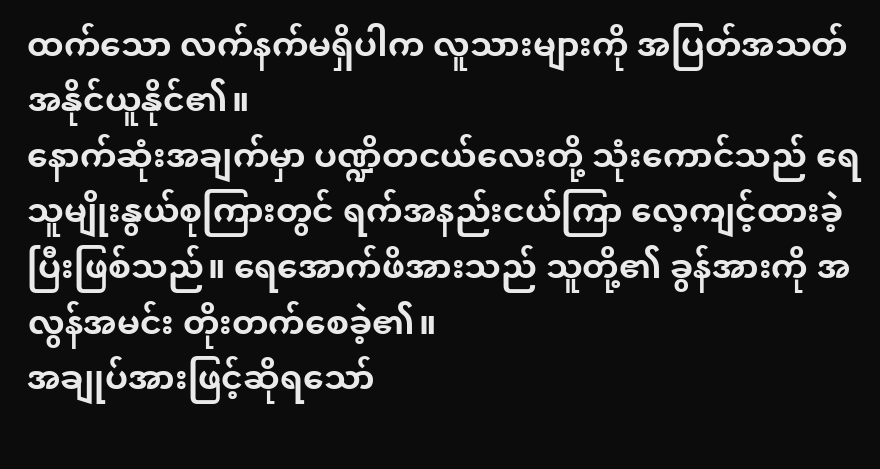ထက်သော လက်နက်မရှိပါက လူသားများကို အပြတ်အသတ် အနိုင်ယူနိုင်၏။
နောက်ဆုံးအချက်မှာ ပဏ္ဍိတငယ်လေးတို့ သုံးကောင်သည် ရေသူမျိုးနွယ်စုကြားတွင် ရက်အနည်းငယ်ကြာ လေ့ကျင့်ထားခဲ့ပြီးဖြစ်သည်။ ရေအောက်ဖိအားသည် သူတို့၏ ခွန်အားကို အလွန်အမင်း တိုးတက်စေခဲ့၏။
အချုပ်အားဖြင့်ဆိုရသော်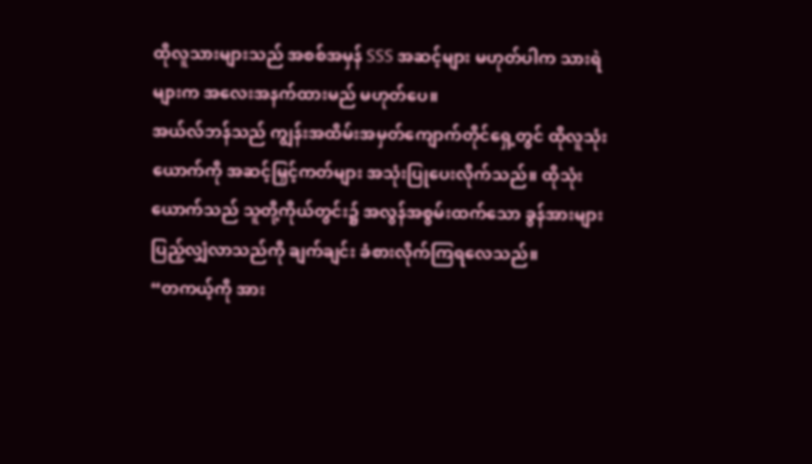ထိုလူသားများသည် အစစ်အမှန် SSS အဆင့်များ မဟုတ်ပါက သားရဲများက အလေးအနက်ထားမည် မဟုတ်ပေ။
အယ်လ်ဘန်သည် ကျွန်းအထိမ်းအမှတ်ကျောက်တိုင်ရှေ့တွင် ထိုလူသုံးယောက်ကို အဆင့်မြှင့်ကတ်များ အသုံးပြုပေးလိုက်သည်။ ထိုသုံးယောက်သည် သူတို့ကိုယ်တွင်း၌ အလွန်အစွမ်းထက်သော ခွန်အားများ ပြည့်လျှံလာသည်ကို ချက်ချင်း ခံစားလိုက်ကြရလေသည်။
“တကယ့်ကို အား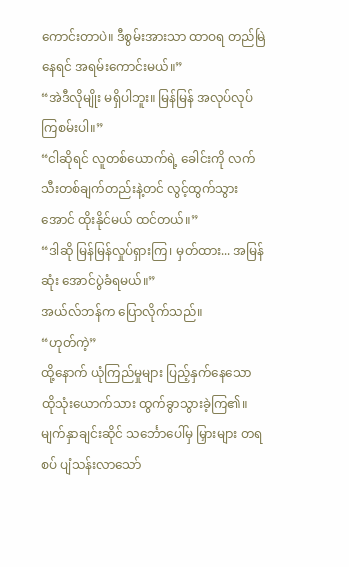ကောင်းတာပဲ။ ဒီစွမ်းအားသာ ထာဝရ တည်မြဲနေရင် အရမ်းကောင်းမယ်။”
“အဲဒီလိုမျိုး မရှိပါဘူး။ မြန်မြန် အလုပ်လုပ်ကြစမ်းပါ။”
“ငါဆိုရင် လူတစ်ယောက်ရဲ့ ခေါင်းကို လက်သီးတစ်ချက်တည်းနဲ့တင် လွင့်ထွက်သွားအောင် ထိုးနိုင်မယ် ထင်တယ်။”
“ဒါဆို မြန်မြန်လှုပ်ရှားကြ၊ မှတ်ထား... အမြန်ဆုံး အောင်ပွဲခံရမယ်။”
အယ်လ်ဘန်က ပြောလိုက်သည်။
“ဟုတ်ကဲ့”
ထို့နောက် ယုံကြည်မှုများ ပြည့်နှက်နေသော ထိုသုံးယောက်သား ထွက်ခွာသွားခဲ့ကြ၏။
မျက်နှာချင်းဆိုင် သင်္ဘောပေါ်မှ မြှားများ တရစပ် ပျံသန်းလာသော်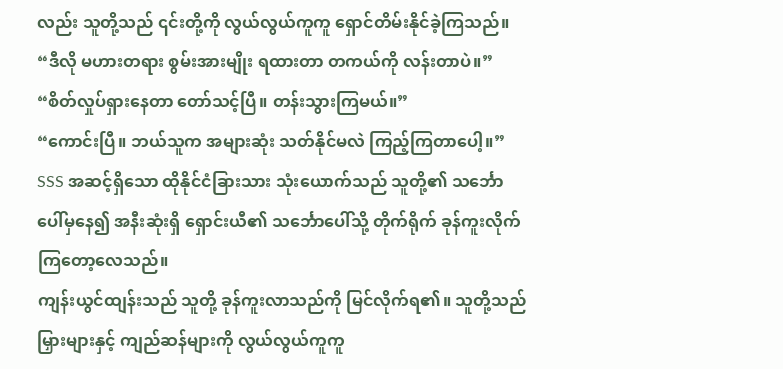လည်း သူတို့သည် ၎င်းတို့ကို လွယ်လွယ်ကူကူ ရှောင်တိမ်းနိုင်ခဲ့ကြသည်။
“ဒီလို မဟားတရား စွမ်းအားမျိုး ရထားတာ တကယ်ကို လန်းတာပဲ။”
“စိတ်လှုပ်ရှားနေတာ တော်သင့်ပြီ။ တန်းသွားကြမယ်။”
“ကောင်းပြီ။ ဘယ်သူက အများဆုံး သတ်နိုင်မလဲ ကြည့်ကြတာပေါ့။”
SSS အဆင့်ရှိသော ထိုနိုင်ငံခြားသား သုံးယောက်သည် သူတို့၏ သင်္ဘောပေါ်မှနေ၍ အနီးဆုံးရှိ ရှောင်းယီ၏ သင်္ဘောပေါ်သို့ တိုက်ရိုက် ခုန်ကူးလိုက်ကြတော့လေသည်။
ကျန်းယွင်ထျန်းသည် သူတို့ ခုန်ကူးလာသည်ကို မြင်လိုက်ရ၏။ သူတို့သည် မြှားများနှင့် ကျည်ဆန်များကို လွယ်လွယ်ကူကူ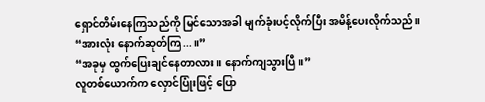ရှောင်တိမ်းနေကြသည်ကို မြင်သောအခါ မျက်ခုံးပင့်လိုက်ပြီး အမိန့်ပေးလိုက်သည်။
“အားလုံး နောက်ဆုတ်ကြ...။”
“အခုမှ ထွက်ပြေးချင်နေတာလား။ နောက်ကျသွားပြီ။”
လူတစ်ယောက်က လှောင်ပြုံးဖြင့် ပြော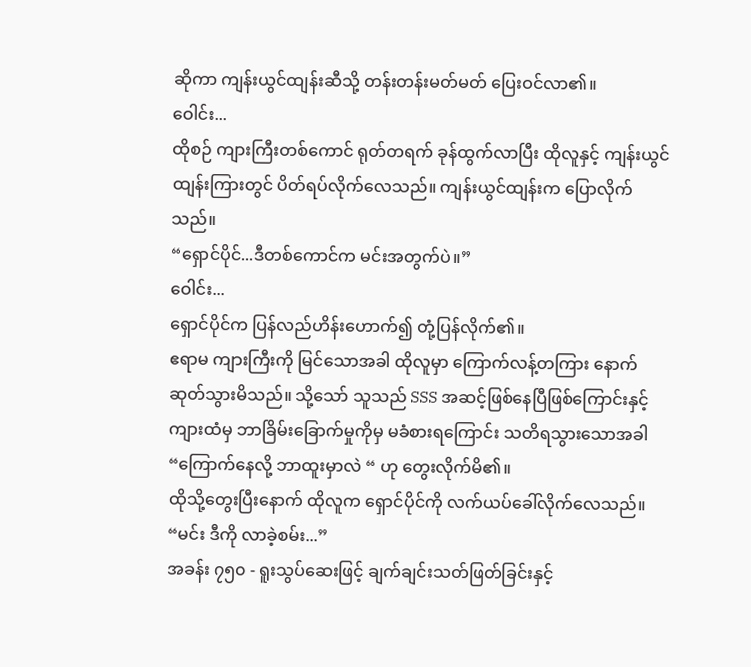ဆိုကာ ကျန်းယွင်ထျန်းဆီသို့ တန်းတန်းမတ်မတ် ပြေးဝင်လာ၏။
ဝေါင်း...
ထိုစဉ် ကျားကြီးတစ်ကောင် ရုတ်တရက် ခုန်ထွက်လာပြီး ထိုလူနှင့် ကျန်းယွင်ထျန်းကြားတွင် ပိတ်ရပ်လိုက်လေသည်။ ကျန်းယွင်ထျန်းက ပြောလိုက်သည်။
“ရှောင်ပိုင်...ဒီတစ်ကောင်က မင်းအတွက်ပဲ။”
ဝေါင်း...
ရှောင်ပိုင်က ပြန်လည်ဟိန်းဟောက်၍ တုံ့ပြန်လိုက်၏။
ဧရာမ ကျားကြီးကို မြင်သောအခါ ထိုလူမှာ ကြောက်လန့်တကြား နောက်ဆုတ်သွားမိသည်။ သို့သော် သူသည် SSS အဆင့်ဖြစ်နေပြီဖြစ်ကြောင်းနှင့် ကျားထံမှ ဘာခြိမ်းခြောက်မှုကိုမှ မခံစားရကြောင်း သတိရသွားသောအခါ “ကြောက်နေလို့ ဘာထူးမှာလဲ “ ဟု တွေးလိုက်မိ၏။
ထိုသို့တွေးပြီးနောက် ထိုလူက ရှောင်ပိုင်ကို လက်ယပ်ခေါ်လိုက်လေသည်။
“မင်း ဒီကို လာခဲ့စမ်း...”
အခန်း ၇၅၀ - ရူးသွပ်ဆေးဖြင့် ချက်ချင်းသတ်ဖြတ်ခြင်းနှင့်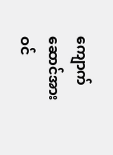ကျောက်ဆောင်အား ဝင်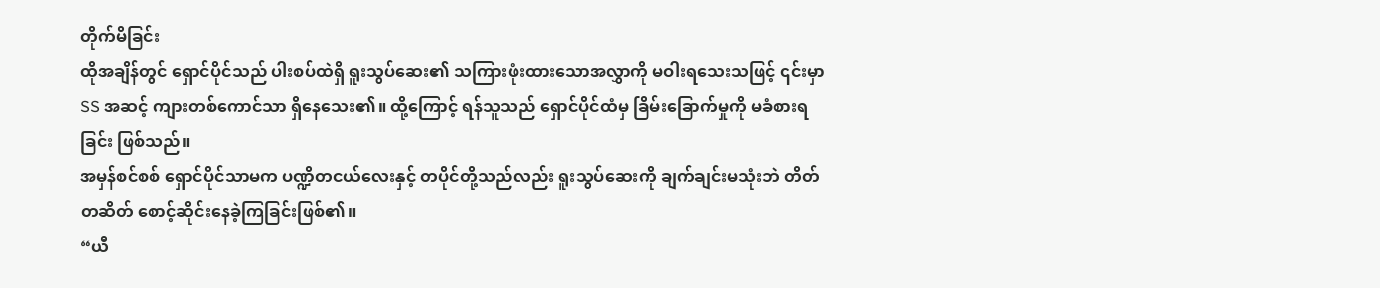တိုက်မိခြင်း
ထိုအချိန်တွင် ရှောင်ပိုင်သည် ပါးစပ်ထဲရှိ ရူးသွပ်ဆေး၏ သကြားဖုံးထားသောအလွှာကို မဝါးရသေးသဖြင့် ၎င်းမှာ SS အဆင့် ကျားတစ်ကောင်သာ ရှိနေသေး၏။ ထို့ကြောင့် ရန်သူသည် ရှောင်ပိုင်ထံမှ ခြိမ်းခြောက်မှုကို မခံစားရခြင်း ဖြစ်သည်။
အမှန်စင်စစ် ရှောင်ပိုင်သာမက ပဏ္ဍိတငယ်လေးနှင့် တပိုင်တို့သည်လည်း ရူးသွပ်ဆေးကို ချက်ချင်းမသုံးဘဲ တိတ်တဆိတ် စောင့်ဆိုင်းနေခဲ့ကြခြင်းဖြစ်၏။
“ယီ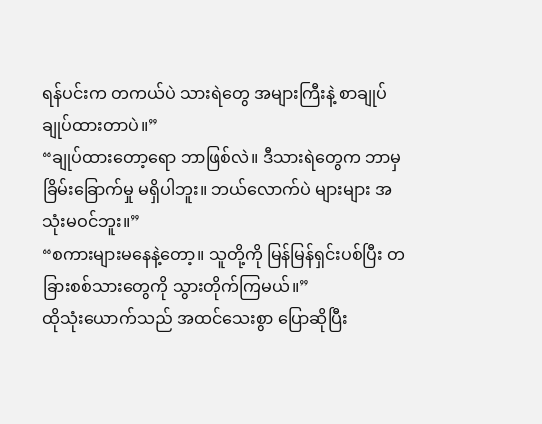ရန်ပင်းက တကယ်ပဲ သားရဲတွေ အများကြီးနဲ့ စာချုပ်ချုပ်ထားတာပဲ။”
“ချုပ်ထားတော့ရော ဘာဖြစ်လဲ။ ဒီသားရဲတွေက ဘာမှ ခြိမ်းခြောက်မှု မရှိပါဘူး။ ဘယ်လောက်ပဲ များများ အသုံးမဝင်ဘူး။”
“စကားများမနေနဲ့တော့။ သူတို့ကို မြန်မြန်ရှင်းပစ်ပြီး တခြားစစ်သားတွေကို သွားတိုက်ကြမယ်။”
ထိုသုံးယောက်သည် အထင်သေးစွာ ပြောဆိုပြီး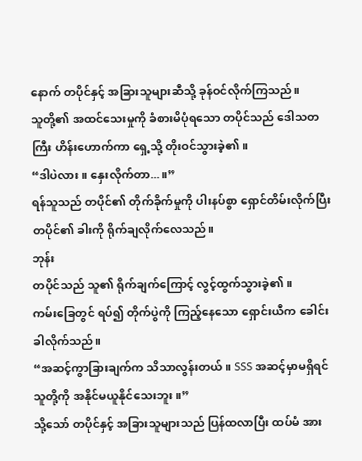နောက် တပိုင်နှင့် အခြားသူများဆီသို့ ခုန်ဝင်လိုက်ကြသည်။
သူတို့၏ အထင်သေးမှုကို ခံစားမိပုံရသော တပိုင်သည် ဒေါသတကြီး ဟိန်းဟောက်ကာ ရှေ့သို့ တိုးဝင်သွားခဲ့၏။
“ဒါပဲလား။ နှေးလိုက်တာ...။”
ရန်သူသည် တပိုင်၏ တိုက်ခိုက်မှုကို ပါးနပ်စွာ ရှောင်တိမ်းလိုက်ပြီး တပိုင်၏ ခါးကို ရိုက်ချလိုက်လေသည်။
ဘုန်း
တပိုင်သည် သူ၏ ရိုက်ချက်ကြောင့် လွင့်ထွက်သွားခဲ့၏။
ကမ်းခြေတွင် ရပ်၍ တိုက်ပွဲကို ကြည့်နေသော ရှောင်းယီက ခေါင်းခါလိုက်သည်။
“အဆင့်ကွာခြားချက်က သိသာလွန်းတယ်။ SSS အဆင့်မှာမရှိရင် သူတို့ကို အနိုင်မယူနိုင်သေးဘူး။”
သို့သော် တပိုင်နှင့် အခြားသူများသည် ပြန်ထလာပြီး ထပ်မံ အား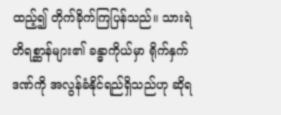ထည့်၍ တိုက်ခိုက်ကြပြန်သည်။ သားရဲတိရစ္ဆာန်များ၏ ခန္ဓာကိုယ်မှာ ရိုက်နှက်ဒဏ်ကို အလွန်ခံနိုင်ရည်ရှိသည်ဟု ဆိုရ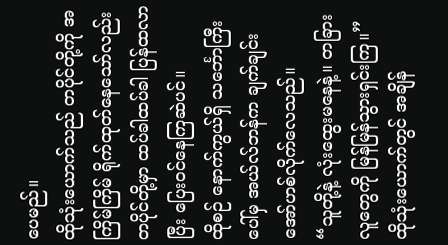ပေမည်။
ထိုသုံးယောက်သည် တပိုင်တို့ကို အကြိမ်ကြိမ် ရိုက်ထုတ်နေသော်လည်း တပိုင်တို့မှာ ထပ်ခါထပ်ခါ ပြန်ထလာပြီး ပြေးဝင်နေကြဆဲပင်။
ထိုစဉ် နောက်ကွယ်ရှိ သင်္ဘောကြီးပေါ်မှ အယ်လ်ဘန်က ချက်ချင်း အော်ဟစ်လိုက်လေသည်။
“သူတို့နဲ့ လုံးထွေးမနေနဲ့။ တခြားလူတွေကို မြန်မြန်သွားရှင်းကြ။”
ထိုသုံးယောက်တွင် အချိန်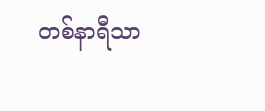တစ်နာရီသာ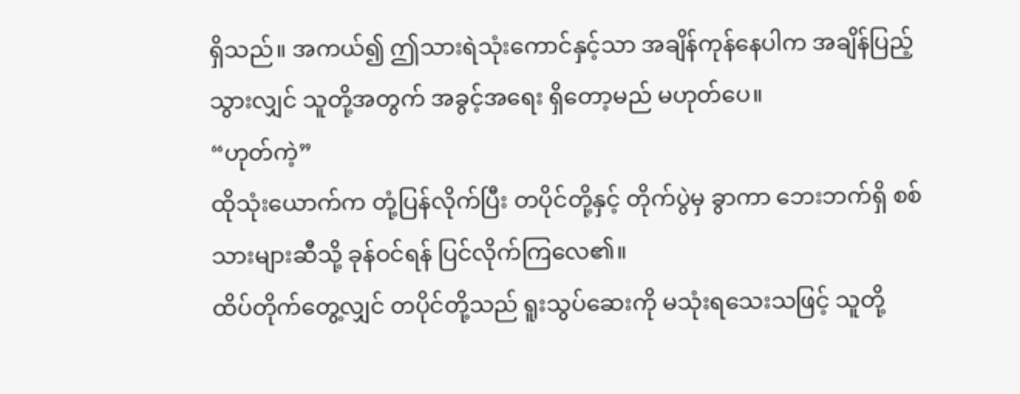ရှိသည်။ အကယ်၍ ဤသားရဲသုံးကောင်နှင့်သာ အချိန်ကုန်နေပါက အချိန်ပြည့်သွားလျှင် သူတို့အတွက် အခွင့်အရေး ရှိတော့မည် မဟုတ်ပေ။
“ဟုတ်ကဲ့”
ထိုသုံးယောက်က တုံ့ပြန်လိုက်ပြီး တပိုင်တို့နှင့် တိုက်ပွဲမှ ခွာကာ ဘေးဘက်ရှိ စစ်သားများဆီသို့ ခုန်ဝင်ရန် ပြင်လိုက်ကြလေ၏။
ထိပ်တိုက်တွေ့လျှင် တပိုင်တို့သည် ရူးသွပ်ဆေးကို မသုံးရသေးသဖြင့် သူတို့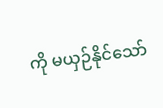ကို မယှဉ်နိုင်သော်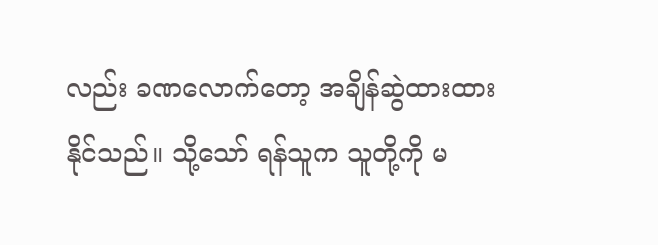လည်း ခဏလောက်တော့ အချိန်ဆွဲထားထားနိုင်သည်။ သို့သော် ရန်သူက သူတို့ကို မ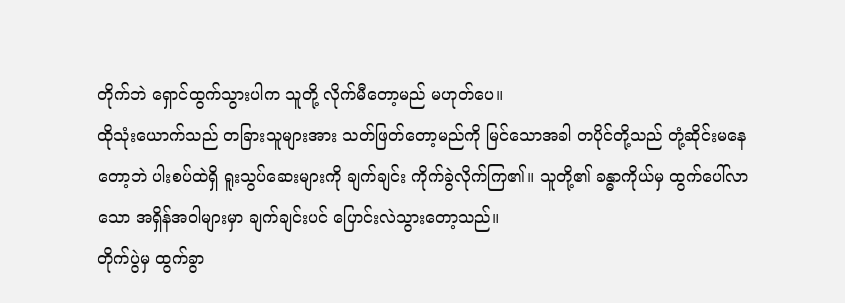တိုက်ဘဲ ရှောင်ထွက်သွားပါက သူတို့ လိုက်မီတော့မည် မဟုတ်ပေ။
ထိုသုံးယောက်သည် တခြားသူများအား သတ်ဖြတ်တော့မည်ကို မြင်သောအခါ တပိုင်တို့သည် တုံ့ဆိုင်းမနေတော့ဘဲ ပါးစပ်ထဲရှိ ရူးသွပ်ဆေးများကို ချက်ချင်း ကိုက်ခွဲလိုက်ကြ၏။ သူတို့၏ ခန္ဓာကိုယ်မှ ထွက်ပေါ်လာသော အရှိန်အဝါများမှာ ချက်ချင်းပင် ပြောင်းလဲသွားတော့သည်။
တိုက်ပွဲမှ ထွက်ခွာ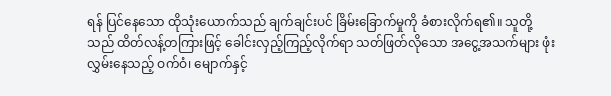ရန် ပြင်နေသော ထိုသုံးယောက်သည် ချက်ချင်းပင် ခြိမ်းခြောက်မှုကို ခံစားလိုက်ရ၏။ သူတို့သည် ထိတ်လန့်တကြားဖြင့် ခေါင်းလှည့်ကြည့်လိုက်ရာ သတ်ဖြတ်လိုသော အငွေ့အသက်များ ဖုံးလွှမ်းနေသည့် ဝက်ဝံ၊ မျောက်နှင့်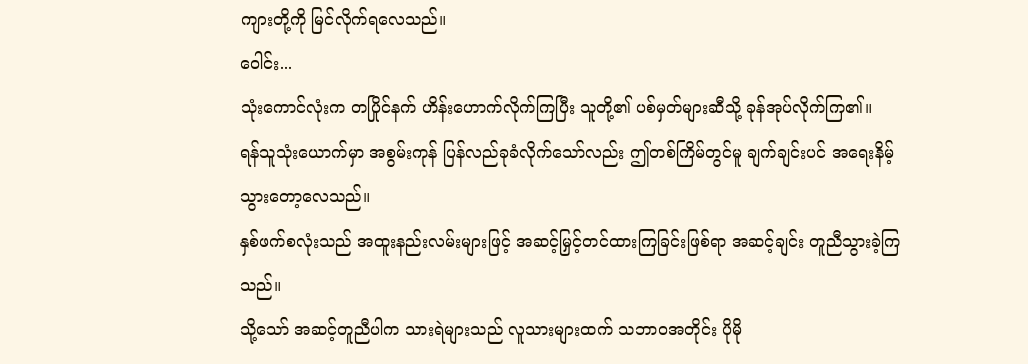ကျားတို့ကို မြင်လိုက်ရလေသည်။
ဝေါင်း...
သုံးကောင်လုံးက တပြိုင်နက် ဟိန်းဟောက်လိုက်ကြပြီး သူတို့၏ ပစ်မှတ်များဆီသို့ ခုန်အုပ်လိုက်ကြ၏။
ရန်သူသုံးယောက်မှာ အစွမ်းကုန် ပြန်လည်ခုခံလိုက်သော်လည်း ဤတစ်ကြိမ်တွင်မူ ချက်ချင်းပင် အရေးနိမ့်သွားတော့လေသည်။
နှစ်ဖက်စလုံးသည် အထူးနည်းလမ်းများဖြင့် အဆင့်မြှင့်တင်ထားကြခြင်းဖြစ်ရာ အဆင့်ချင်း တူညီသွားခဲ့ကြသည်။
သို့သော် အဆင့်တူညီပါက သားရဲများသည် လူသားများထက် သဘာဝအတိုင်း ပိုမို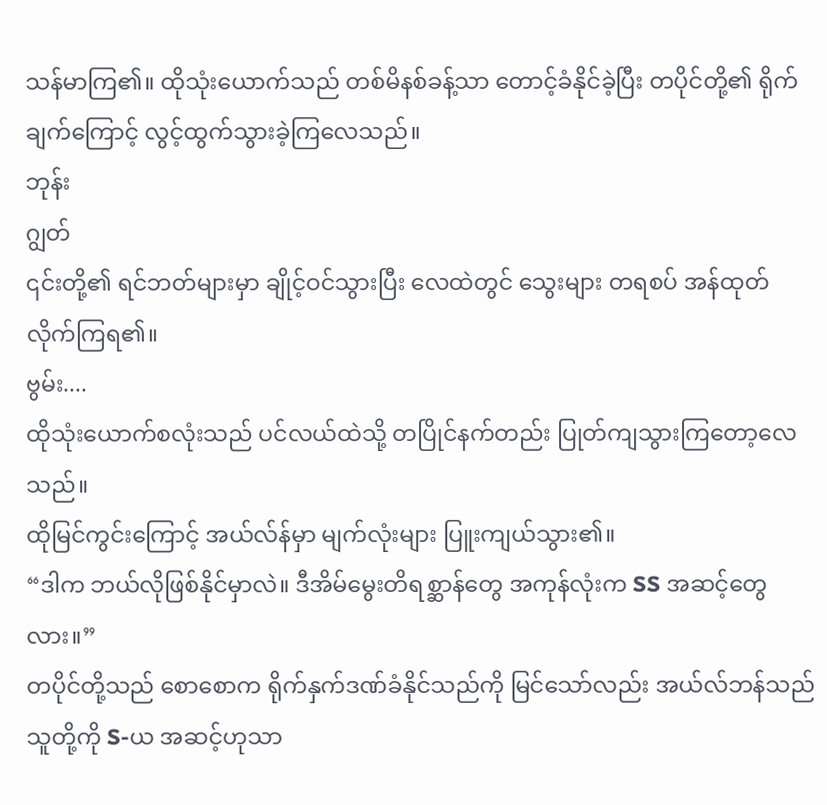သန်မာကြ၏။ ထိုသုံးယောက်သည် တစ်မိနစ်ခန့်သာ တောင့်ခံနိုင်ခဲ့ပြီး တပိုင်တို့၏ ရိုက်ချက်ကြောင့် လွင့်ထွက်သွားခဲ့ကြလေသည်။
ဘုန်း
ဂျွတ်
၎င်းတို့၏ ရင်ဘတ်များမှာ ချိုင့်ဝင်သွားပြီး လေထဲတွင် သွေးများ တရစပ် အန်ထုတ်လိုက်ကြရ၏။
ဗွမ်း....
ထိုသုံးယောက်စလုံးသည် ပင်လယ်ထဲသို့ တပြိုင်နက်တည်း ပြုတ်ကျသွားကြတော့လေသည်။
ထိုမြင်ကွင်းကြောင့် အယ်လ်န်မှာ မျက်လုံးများ ပြူးကျယ်သွား၏။
“ဒါက ဘယ်လိုဖြစ်နိုင်မှာလဲ။ ဒီအိမ်မွေးတိရစ္ဆာန်တွေ အကုန်လုံးက SS အဆင့်တွေလား။”
တပိုင်တို့သည် စောစောက ရိုက်နှက်ဒဏ်ခံနိုင်သည်ကို မြင်သော်လည်း အယ်လ်ဘန်သည် သူတို့ကို S-ယ အဆင့်ဟုသာ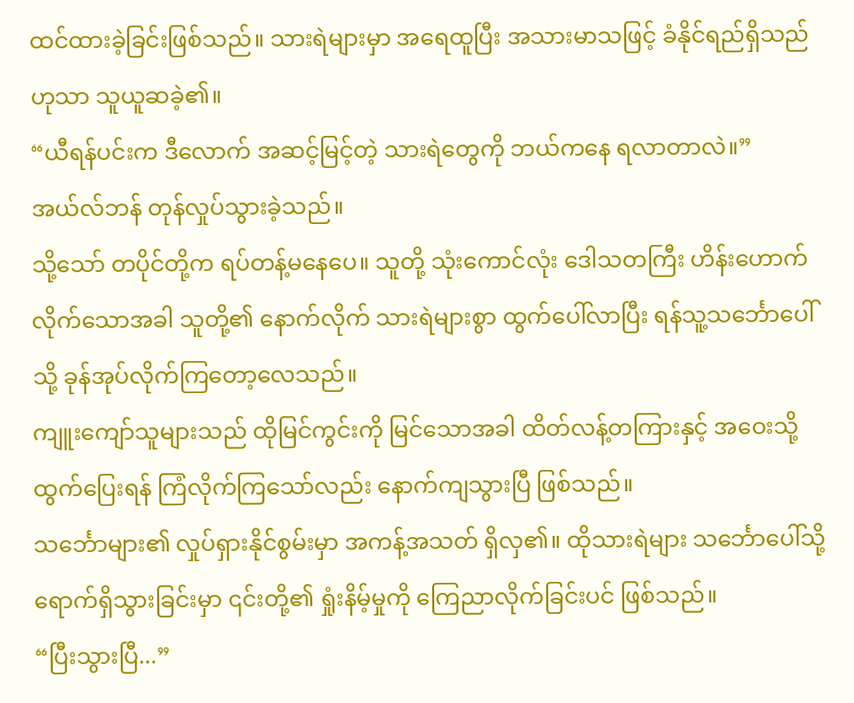ထင်ထားခဲ့ခြင်းဖြစ်သည်။ သားရဲများမှာ အရေထူပြီး အသားမာသဖြင့် ခံနိုင်ရည်ရှိသည်ဟုသာ သူယူဆခဲ့၏။
“ယီရန်ပင်းက ဒီလောက် အဆင့်မြင့်တဲ့ သားရဲတွေကို ဘယ်ကနေ ရလာတာလဲ။”
အယ်လ်ဘန် တုန်လှုပ်သွားခဲ့သည်။
သို့သော် တပိုင်တို့က ရပ်တန့်မနေပေ။ သူတို့ သုံးကောင်လုံး ဒေါသတကြီး ဟိန်းဟောက်လိုက်သောအခါ သူတို့၏ နောက်လိုက် သားရဲများစွာ ထွက်ပေါ်လာပြီး ရန်သူ့သင်္ဘောပေါ်သို့ ခုန်အုပ်လိုက်ကြတော့လေသည်။
ကျူးကျော်သူများသည် ထိုမြင်ကွင်းကို မြင်သောအခါ ထိတ်လန့်တကြားနှင့် အဝေးသို့ ထွက်ပြေးရန် ကြံလိုက်ကြသော်လည်း နောက်ကျသွားပြီ ဖြစ်သည်။
သင်္ဘောများ၏ လှုပ်ရှားနိုင်စွမ်းမှာ အကန့်အသတ် ရှိလှ၏။ ထိုသားရဲများ သင်္ဘောပေါ်သို့ ရောက်ရှိသွားခြင်းမှာ ၎င်းတို့၏ ရှုံးနိမ့်မှုကို ကြေညာလိုက်ခြင်းပင် ဖြစ်သည်။
“ပြီးသွားပြီ...”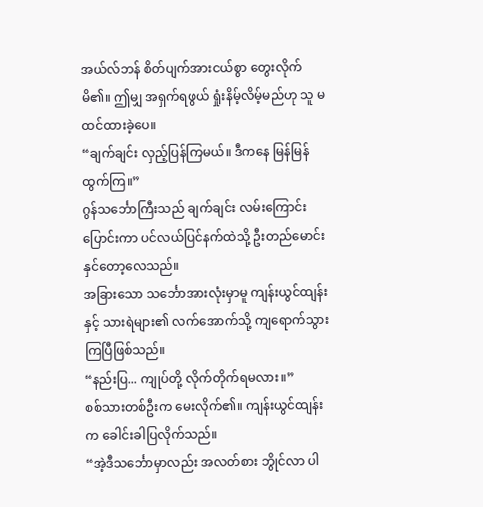အယ်လ်ဘန် စိတ်ပျက်အားငယ်စွာ တွေးလိုက်မိ၏။ ဤမျှ အရှက်ရဖွယ် ရှုံးနိမ့်လိမ့်မည်ဟု သူ မထင်ထားခဲ့ပေ။
“ချက်ချင်း လှည့်ပြန်ကြမယ်။ ဒီကနေ မြန်မြန်ထွက်ကြ။”
ဂွန်သင်္ဘောကြီးသည် ချက်ချင်း လမ်းကြောင်းပြောင်းကာ ပင်လယ်ပြင်နက်ထဲသို့ ဦးတည်မောင်းနှင်တော့လေသည်။
အခြားသော သင်္ဘောအားလုံးမှာမူ ကျန်းယွင်ထျန်းနှင့် သားရဲများ၏ လက်အောက်သို့ ကျရောက်သွားကြပြီဖြစ်သည်။
“နည်းပြ... ကျုပ်တို့ လိုက်တိုက်ရမလား။”
စစ်သားတစ်ဦးက မေးလိုက်၏။ ကျန်းယွင်ထျန်းက ခေါင်းခါပြလိုက်သည်။
“အဲ့ဒီသင်္ဘောမှာလည်း အလတ်စား ဘွိုင်လာ ပါ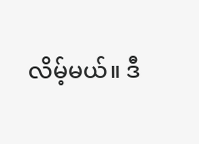လိမ့်မယ်။ ဒီ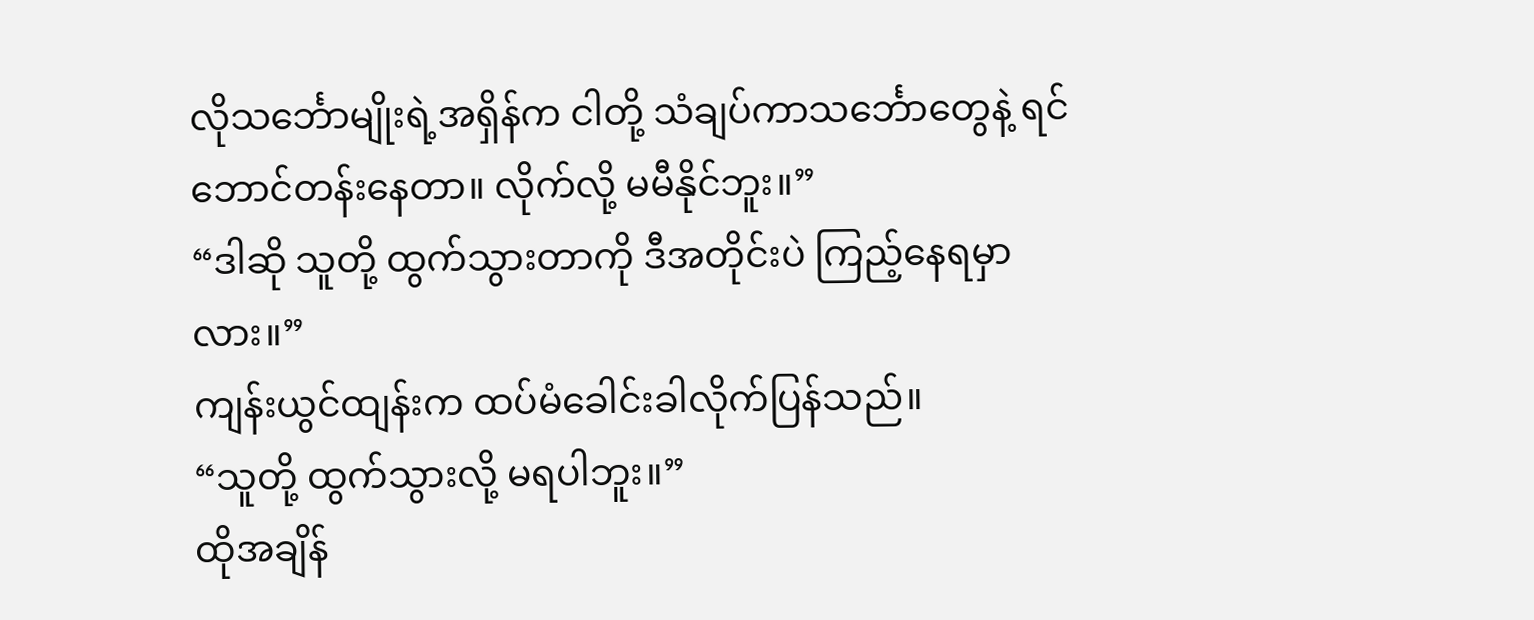လိုသင်္ဘောမျိုးရဲ့အရှိန်က ငါတို့ သံချပ်ကာသင်္ဘောတွေနဲ့ ရင်ဘောင်တန်းနေတာ။ လိုက်လို့ မမီနိုင်ဘူး။”
“ဒါဆို သူတို့ ထွက်သွားတာကို ဒီအတိုင်းပဲ ကြည့်နေရမှာလား။”
ကျန်းယွင်ထျန်းက ထပ်မံခေါင်းခါလိုက်ပြန်သည်။
“သူတို့ ထွက်သွားလို့ မရပါဘူး။”
ထိုအချိန်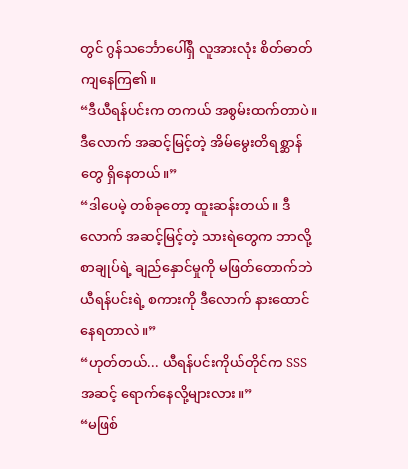တွင် ဂွန်သင်္ဘောပေါ်ရှိ လူအားလုံး စိတ်ဓာတ်ကျနေကြ၏။
“ဒီယီရန်ပင်းက တကယ် အစွမ်းထက်တာပဲ။ ဒီလောက် အဆင့်မြင့်တဲ့ အိမ်မွေးတိရစ္ဆာန်တွေ ရှိနေတယ်။”
“ဒါပေမဲ့ တစ်ခုတော့ ထူးဆန်းတယ်။ ဒီလောက် အဆင့်မြင့်တဲ့ သားရဲတွေက ဘာလို့ စာချုပ်ရဲ့ ချည်နှောင်မှုကို မဖြတ်တောက်ဘဲ ယီရန်ပင်းရဲ့ စကားကို ဒီလောက် နားထောင်နေရတာလဲ။”
“ဟုတ်တယ်... ယီရန်ပင်းကိုယ်တိုင်က SSS အဆင့် ရောက်နေလို့များလား။”
“မဖြစ်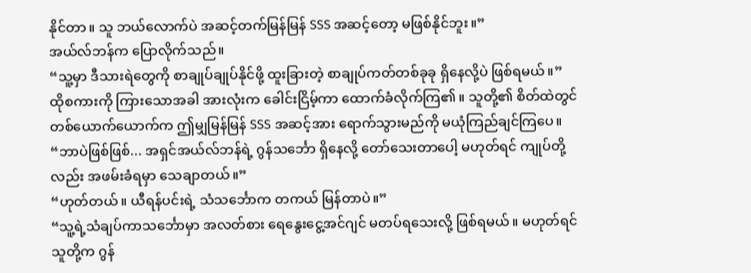နိုင်တာ။ သူ ဘယ်လောက်ပဲ အဆင့်တက်မြန်မြန် SSS အဆင့်တော့ မဖြစ်နိုင်ဘူး။”
အယ်လ်ဘန်က ပြောလိုက်သည်။
“သူ့မှာ ဒီသားရဲတွေကို စာချုပ်ချုပ်နိုင်ဖို့ ထူးခြားတဲ့ စာချုပ်ကတ်တစ်ခုခု ရှိနေလို့ပဲ ဖြစ်ရမယ်။”
ထိုစကားကို ကြားသောအခါ အားလုံးက ခေါင်းငြိမ့်ကာ ထောက်ခံလိုက်ကြ၏။ သူတို့၏ စိတ်ထဲတွင် တစ်ယောက်ယောက်က ဤမျှမြန်မြန် SSS အဆင့်အား ရောက်သွားမည်ကို မယုံကြည်ချင်ကြပေ။
“ဘာပဲဖြစ်ဖြစ်... အရှင်အယ်လ်ဘန်ရဲ့ ဂွန်သင်္ဘော ရှိနေလို့ တော်သေးတာပေါ့ မဟုတ်ရင် ကျုပ်တို့လည်း အဖမ်းခံရမှာ သေချာတယ်။”
“ဟုတ်တယ်။ ယီရန်ပင်းရဲ့ သံသင်္ဘောက တကယ် မြန်တာပဲ။”
“သူ့ရဲ့သံချပ်ကာသင်္ဘောမှာ အလတ်စား ရေနွေးငွေ့အင်ဂျင် မတပ်ရသေးလို့ ဖြစ်ရမယ်။ မဟုတ်ရင် သူတို့က ဂွန်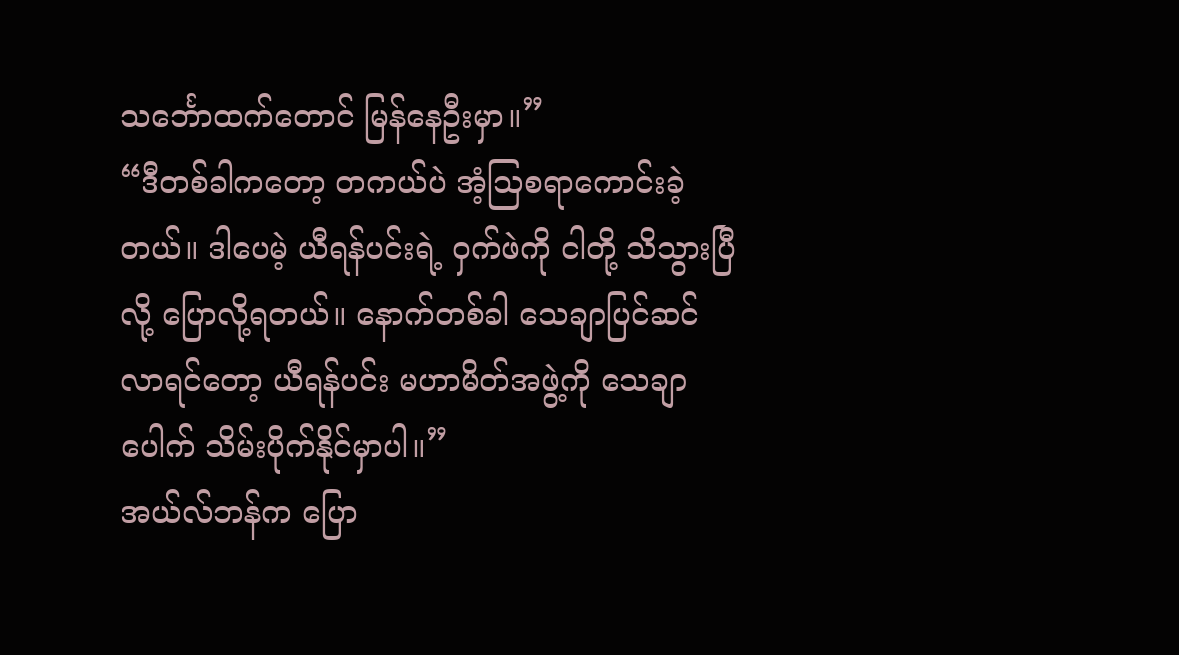သင်္ဘောထက်တောင် မြန်နေဦးမှာ။”
“ဒီတစ်ခါကတော့ တကယ်ပဲ အံ့သြစရာကောင်းခဲ့တယ်။ ဒါပေမဲ့ ယီရန်ပင်းရဲ့ ဝှက်ဖဲကို ငါတို့ သိသွားပြီလို့ ပြောလို့ရတယ်။ နောက်တစ်ခါ သေချာပြင်ဆင်လာရင်တော့ ယီရန်ပင်း မဟာမိတ်အဖွဲ့ကို သေချာပေါက် သိမ်းပိုက်နိုင်မှာပါ။”
အယ်လ်ဘန်က ပြော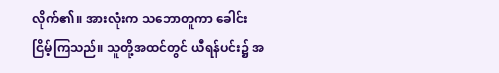လိုက်၏။ အားလုံးက သဘောတူကာ ခေါင်းငြိမ့်ကြသည်။ သူတို့အထင်တွင် ယီရန်ပင်း၌ အ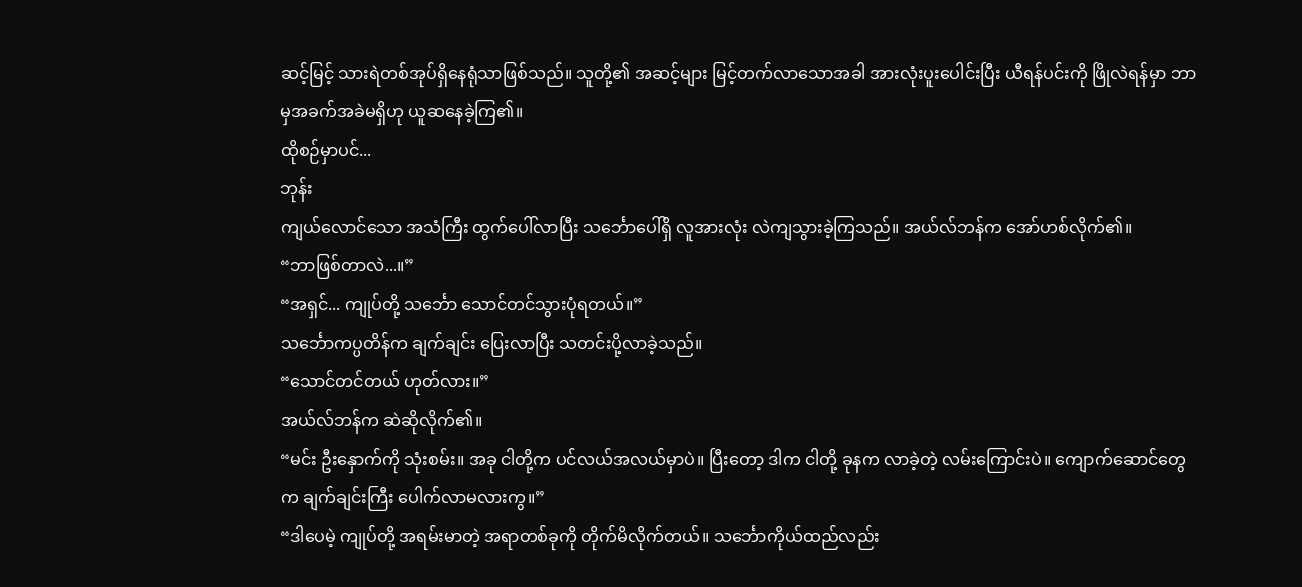ဆင့်မြင့် သားရဲတစ်အုပ်ရှိနေရုံသာဖြစ်သည်။ သူတို့၏ အဆင့်များ မြင့်တက်လာသောအခါ အားလုံးပူးပေါင်းပြီး ယီရန်ပင်းကို ဖြိုလဲရန်မှာ ဘာမှအခက်အခဲမရှိဟု ယူဆနေခဲ့ကြ၏။
ထိုစဉ်မှာပင်...
ဘုန်း
ကျယ်လောင်သော အသံကြီး ထွက်ပေါ်လာပြီး သင်္ဘောပေါ်ရှိ လူအားလုံး လဲကျသွားခဲ့ကြသည်။ အယ်လ်ဘန်က အော်ဟစ်လိုက်၏။
“ဘာဖြစ်တာလဲ...။”
“အရှင်... ကျုပ်တို့ သင်္ဘော သောင်တင်သွားပုံရတယ်။”
သင်္ဘောကပ္ပတိန်က ချက်ချင်း ပြေးလာပြီး သတင်းပို့လာခဲ့သည်။
“သောင်တင်တယ် ဟုတ်လား။”
အယ်လ်ဘန်က ဆဲဆိုလိုက်၏။
“မင်း ဦးနှောက်ကို သုံးစမ်း။ အခု ငါတို့က ပင်လယ်အလယ်မှာပဲ။ ပြီးတော့ ဒါက ငါတို့ ခုနက လာခဲ့တဲ့ လမ်းကြောင်းပဲ။ ကျောက်ဆောင်တွေက ချက်ချင်းကြီး ပေါက်လာမလားကွ။”
“ဒါပေမဲ့ ကျုပ်တို့ အရမ်းမာတဲ့ အရာတစ်ခုကို တိုက်မိလိုက်တယ်။ သင်္ဘောကိုယ်ထည်လည်း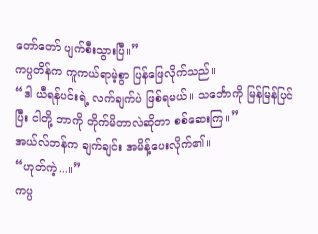တော်တော် ပျက်စီးသွားပြီ။”
ကပ္ပတိန်က ကူကယ်ရာမဲ့စွာ ပြန်ဖြေလိုက်သည်။
“ဒါ ယီရန်ပင်းရဲ့ လက်ချက်ပဲ ဖြစ်ရမယ်။ သင်္ဘောကို မြန်မြန်ပြင်ပြီး ငါတို့ ဘာကို တိုက်မိတာလဲဆိုတာ စစ်ဆေးကြ။”
အယ်လ်ဘန်က ချက်ချင်း အမိန့်ပေးလိုက်၏။
“ဟုတ်ကဲ့...။”
ကပ္ပ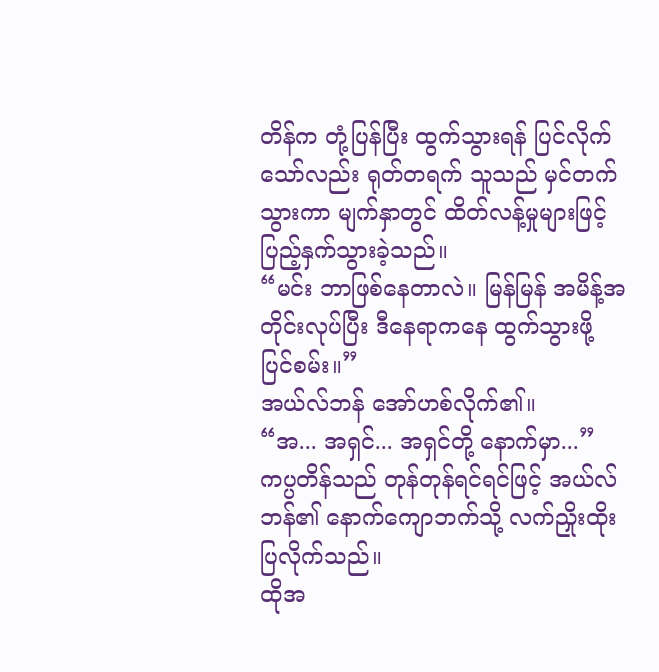တိန်က တုံ့ပြန်ပြီး ထွက်သွားရန် ပြင်လိုက်သော်လည်း ရုတ်တရက် သူသည် မှင်တက်သွားကာ မျက်နှာတွင် ထိတ်လန့်မှုများဖြင့် ပြည့်နှက်သွားခဲ့သည်။
“မင်း ဘာဖြစ်နေတာလဲ။ မြန်မြန် အမိန့်အတိုင်းလုပ်ပြီး ဒီနေရာကနေ ထွက်သွားဖို့ ပြင်စမ်း။”
အယ်လ်ဘန် အော်ဟစ်လိုက်၏။
“အ... အရှင်... အရှင်တို့ နောက်မှာ...”
ကပ္ပတိန်သည် တုန်တုန်ရင်ရင်ဖြင့် အယ်လ်ဘန်၏ နောက်ကျောဘက်သို့ လက်ညှိုးထိုးပြလိုက်သည်။
ထိုအ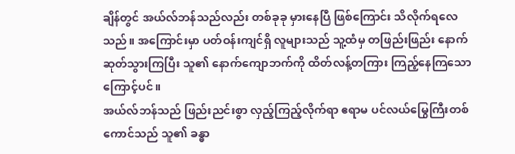ချိန်တွင် အယ်လ်ဘန်သည်လည်း တစ်ခုခု မှားနေပြီ ဖြစ်ကြောင်း သိလိုက်ရလေသည်။ အကြောင်းမှာ ပတ်ဝန်းကျင်ရှိ လူများသည် သူ့ထံမှ တဖြည်းဖြည်း နောက်ဆုတ်သွားကြပြီး သူ၏ နောက်ကျောဘက်ကို ထိတ်လန့်တကြား ကြည့်နေကြသောကြောင့်ပင်။
အယ်လ်ဘန်သည် ဖြည်းညင်းစွာ လှည့်ကြည့်လိုက်ရာ ဧရာမ ပင်လယ်မြွေကြီးတစ်ကောင်သည် သူ၏ ခန္ဓာ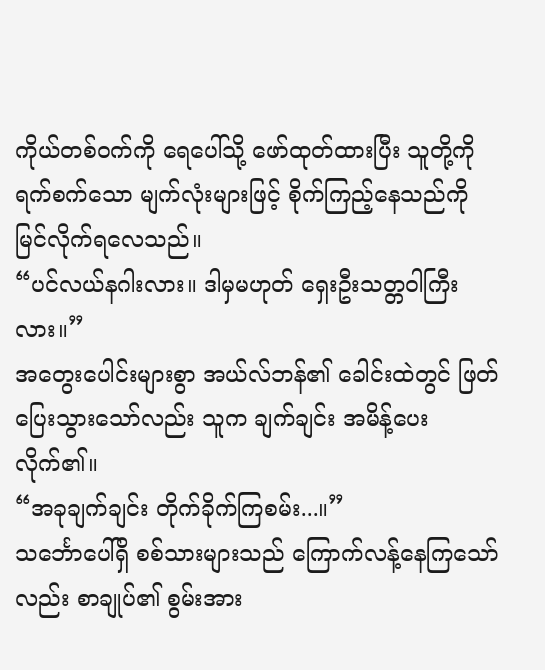ကိုယ်တစ်ဝက်ကို ရေပေါ်သို့ ဖော်ထုတ်ထားပြီး သူတို့ကို ရက်စက်သော မျက်လုံးများဖြင့် စိုက်ကြည့်နေသည်ကို မြင်လိုက်ရလေသည်။
“ပင်လယ်နဂါးလား။ ဒါမှမဟုတ် ရှေးဦးသတ္တဝါကြီးလား။”
အတွေးပေါင်းများစွာ အယ်လ်ဘန်၏ ခေါင်းထဲတွင် ဖြတ်ပြေးသွားသော်လည်း သူက ချက်ချင်း အမိန့်ပေးလိုက်၏။
“အခုချက်ချင်း တိုက်ခိုက်ကြစမ်း...။”
သင်္ဘောပေါ်ရှိ စစ်သားများသည် ကြောက်လန့်နေကြသော်လည်း စာချုပ်၏ စွမ်းအား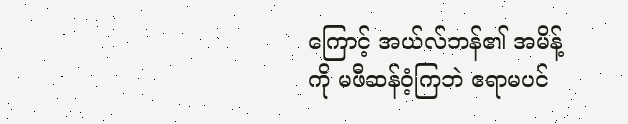ကြောင့် အယ်လ်ဘန်၏ အမိန့်ကို မဖီဆန်ဝံ့ကြဘဲ ဧရာမပင်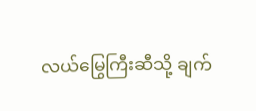လယ်မြွေကြီးဆီသို့ ချက်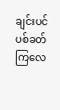ချင်းပင် ပစ်ခတ်ကြလေ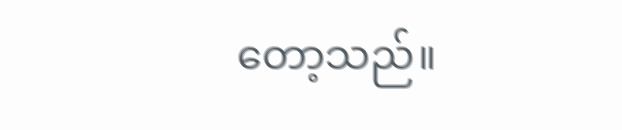တော့သည်။